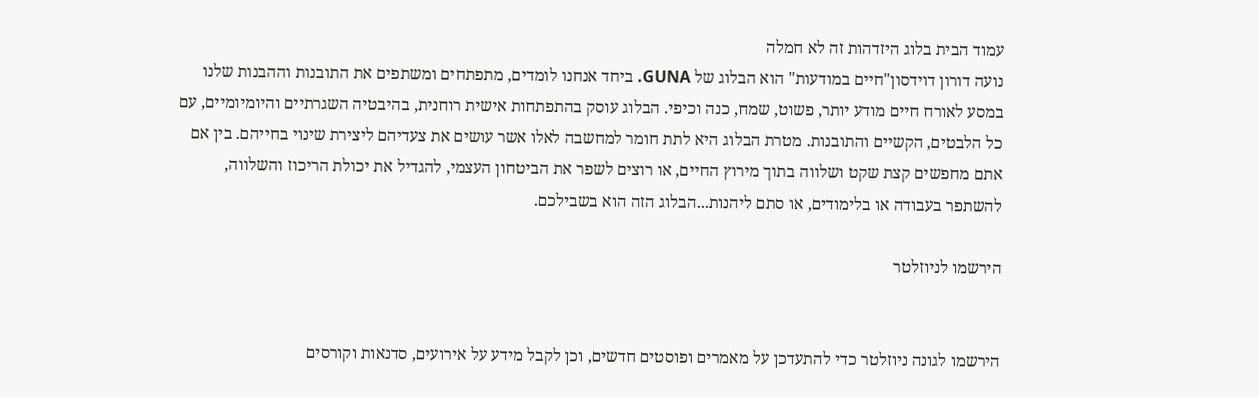עמוד הבית בלוג היזדהות זה לא חמלה
נועה דורון דוידסון"חיים במודעות" הוא הבלוג של GUNA. ביחד אנחנו לומדים, מתפתחים ומשתפים את התובנות וההבנות שלנו במסע לאורח חיים מודע יותר, פשוט, שמח, כנה וכיפי. הבלוג עוסק בהתפתחות אישית רוחנית, בהיבטיה השגרתיים והיומיומיים, עם כל הלבטים, הקשיים והתובנות. מטרת הבלוג היא לתת חומר למחשבה לאלו אשר עושים את צעדיהם ליצירת שינוי בחייהם. בין אם אתם מחפשים קצת שקט ושלווה בתוך מירוץ החיים, או רוצים לשפר את הביטחון העצמי, להגדיל את יכולת הריכוז והשלווה, להשתפר בעבודה או בלימודים, או סתם ליהנות...הבלוג הזה הוא בשבילכם.

הירשמו לניוזלטר


הירשמו לגונה ניוזלטר כדי להתעדכן על מאמרים ופוסטים חדשים, וכן לקבל מידע על אירועים, סדנאות וקורסים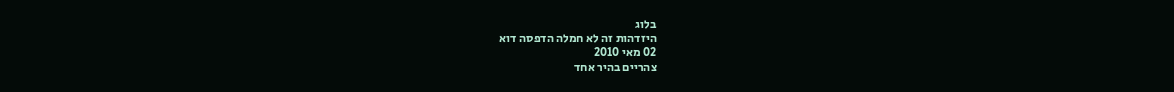בלוג
היזדהות זה לא חמלה הדפסה דוא
02 מאי 2010
צהריים בהיר אחד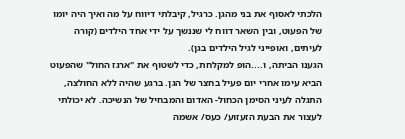הלכתי לאסוף את בני מהגן. כרגיל, קיבלתי דיווח על מה ואיך היה יומו של הפעוט, ובין השאר דווח לי שננשך על ידי אחד הילדים (קורה לעיתים, ואופייני לגיל הילדים בגן).
הגענו הביתה, ו....הופ למקלחת, כדי לשטוף את "ארגז החול" שהפעוט הביא עימו אחרי יום פעיל בחצר של הגן. ברגע שהיה ללא החולצה, התגלה לעיני הסימן הכחול- האדום והמבחיל של הנשיכה. לא יכולתי לעצור את הבעת הזעזוע/ כעס/ אשמה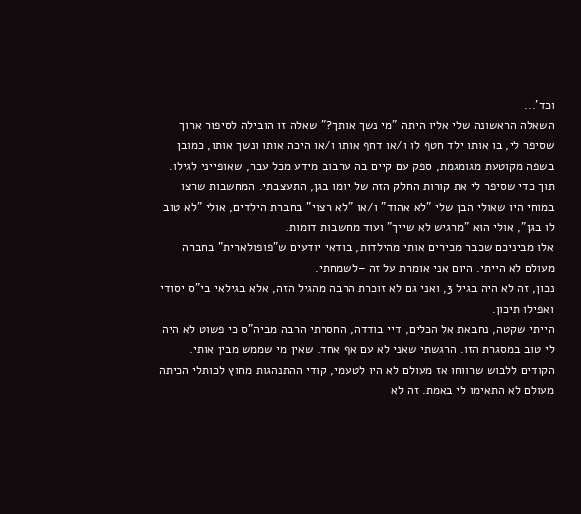וכד'...
השאלה הראשונה שלי אליו היתה "מי נשך אותך?" שאלה זו הובילה לסיפור ארוך שסיפר לי, בו אותו ילד חטף לו ו/או דחף אותו ו/או היכה אותו ונשך אותו, כמובן בשפה מקוטעת מגומגמת, ספק עם קיים בה ערבוב מידע מכל עבר, שאופייני לגילו.
תוך כדי שסיפר לי את קורות החלק הזה של יומו בגן, התעצבתי. המחשבות שרצו במוחי היו שאולי הבן שלי "לא אהוד" ו/או "לא רצוי" בחברת הילדים, אולי "לא טוב לו בגן", אולי הוא "מרגיש לא שייך" ועוד מחשבות דומות.
אלו מביניכם שכבר מכירים אותי מהילדות, בודאי יודעים ש"פופולארית" בחברה מעולם לא הייתי. היום אני אומרת על זה –לשמחתי.
נכון, זה לא היה בגיל 3, ואני גם לא זוכרת הרבה מהגיל הזה, אלא בגילאי בי"ס יסודי ואפילו תיכון.
הייתי שקטה, נחבאת אל הכלים, דיי בודדה, החסרתי הרבה מביה"ס כי פשוט לא היה לי טוב במסגרת הזו. הרגשתי שאני לא עם אף אחד. שאין מי שממש מבין אותי. הקודים ללבוש שרווחו אז מעולם לא היו לטעמי, קודי ההתנהגות מחוץ לכותלי הכיתה מעולם לא התאימו לי באמת. זה לא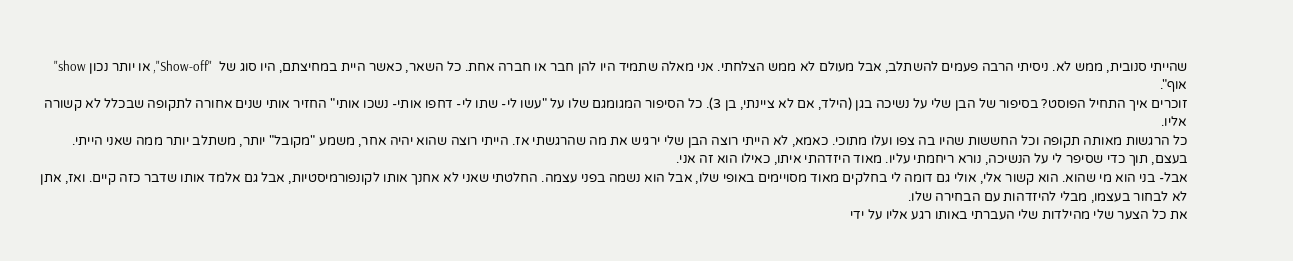שהייתי סנובית, ממש לא. ניסיתי הרבה פעמים להשתלב, אבל מעולם לא ממש הצלחתי. אני מאלה שתמיד היו להן חבר או חברה אחת. כל השאר, כאשר היית במחיצתם, היו סוג של  "Show-off", או יותר נכון show" אוף".
זוכרים איך התחיל הפוסט? בסיפור של הבן שלי על נשיכה בגן (הילד, אם לא ציינתי, בן 3). כל הסיפור המגומגם שלו על "עשו לי- שתו לי- דחפו אותי- נשכו אותי" החזיר אותי שנים אחורה לתקופה שבכלל לא קשורה אליו.
כל הרגשות מאותה תקופה וכל החששות שהיו בה צפו ועלו מתוכי. כאמא, לא הייתי רוצה הבן שלי ירגיש את מה שהרגשתי אז. הייתי רוצה שהוא יהיה אחר, משמע "מקובל" יותר, משתלב יותר ממה שאני הייתי.
בעצם, תוך כדי שסיפר לי על הנשיכה, נורא ריחמתי עליו. מאוד היזדהתי איתו, כאילו הוא זה אני.
אבל- בני הוא מי שהוא. הוא קשור אלי, אולי גם דומה לי בחלקים מאוד מסויימים באופי שלו, אבל הוא נשמה בפני עצמה. החלטתי שאני לא אחנך אותו לקונפורמיסטיות, אבל גם אלמד אותו שדבר כזה קיים. ואז, אתן לא לבחור בעצמו, מבלי להיזדהות עם הבחירה שלו.
את כל הצער שלי מהילדות שלי העברתי באותו רגע אליו על ידי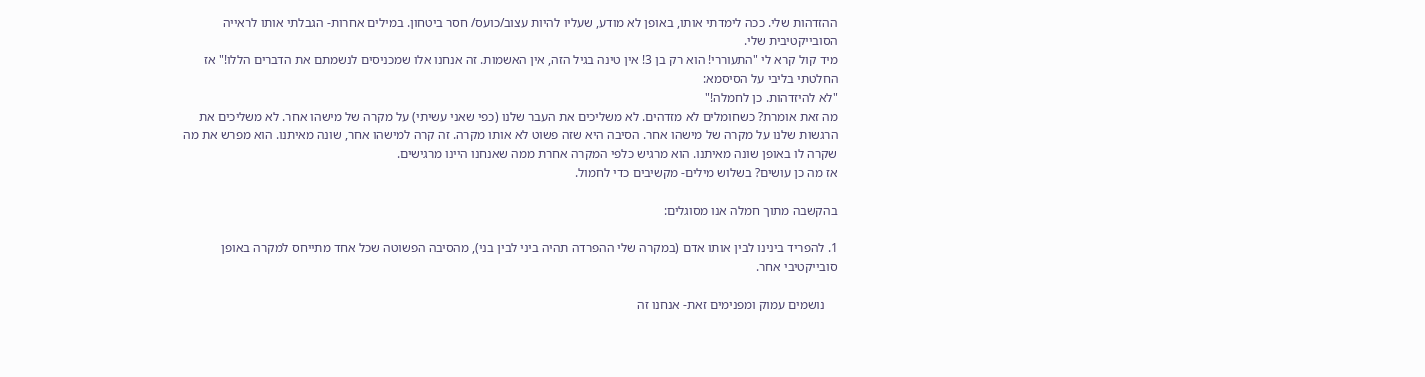ההזדהות שלי. ככה לימדתי אותו, באופן לא מודע, שעליו להיות עצוב/כועס/ חסר ביטחון. במילים אחרות- הגבלתי אותו לראייה הסובייקטיבית שלי.
מיד קול קרא לי "התעוררי! הוא רק בן 3! אין טינה בגיל הזה, אין האשמות. זה אנחנו אלו שמכניסים לנשמתם את הדברים הללו!" אז החלטתי בליבי על הסיסמא:
"לא להיזדהות. כן לחמלה!"
מה זאת אומרת? כשחומלים לא מזדהים. לא משליכים את העבר שלנו (כפי שאני עשיתי) על מקרה של מישהו אחר. לא משליכים את הרגשות שלנו על מקרה של מישהו אחר. הסיבה היא שזה פשוט לא אותו מקרה. זה קרה למישהו אחר, שונה מאיתנו. הוא מפרש את מה שקרה לו באופן שונה מאיתנו. הוא מרגיש כלפי המקרה אחרת ממה שאנחנו היינו מרגישים.
אז מה כן עושים? בשלוש מילים- מקשיבים כדי לחמול.

בהקשבה מתוך חמלה אנו מסוגלים:

1. להפריד בינינו לבין אותו אדם (במקרה שלי ההפרדה תהיה ביני לבין בני), מהסיבה הפשוטה שכל אחד מתייחס למקרה באופן סובייקטיבי אחר.

    נושמים עמוק ומפנימים זאת- אנחנו זה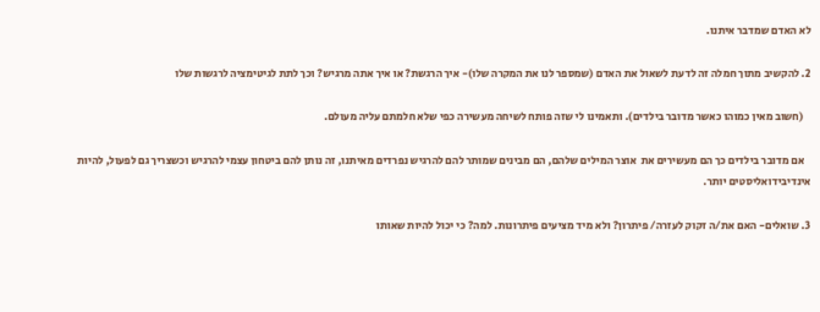לא האדם שמדבר איתנו.

2. להקשיב מתוך חמלה זה לדעת לשאול את האדם (שמספר לנו את המקרה שלו)- איך הרגשת? או איך אתה מרגיש? וכך לתת לגיטימציה לרגשות שלו

   (חשוב מאין כמוהו כאשר מדובר בילדים). ותאמינו לי שזה פותח לשיחה מעשירה כפי שלא חלמתם עליה מעולם.

   אם מדובר בילדים כך הם מעשירים את  אוצר המילים שלהם, הם מבינים שמותר להם להרגיש נפרדים מאיתנו, זה נותן להם ביטחון עצמי להרגיש וכשצריך גם לפעול, להיות אינדיבידואליסטים יותר.

3. שואלים- האם את/ה זקוק לעזרה/ פיתרון? ולא מיד מציעים פיתרונות. למה? כי יכול להיות שאותו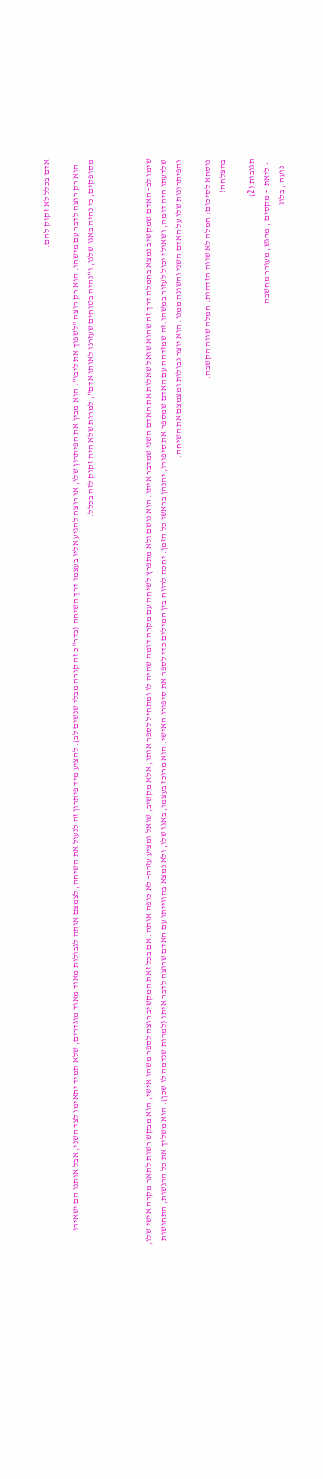אדם בכלל לא זקוק להם.

   הוא רק רוצה לדבר עם מישהו. הוא רק רוצה "לשפוך את ליבו". הוא מבין את הפיתרון שלו, או רוצה להגיע אליו בעצמו דרך השיחה (בדר"כ זה קורה מבלי שנשים לב). להציע מיד פיתרון זה לנעול את השיחה, לצמצם אותה לגבולות מאוד מאוד מוגדרים, שלא תמיד יתאימו לצד השני, אבל אותנו הם ישאירו מסופקים, כי נהיה באגו שלנו, ו"נהיה בטוחים שעזרנו לאותו אדם", למרות שלא היה זקוק לזה בכלל.



שימו לב- האדם שמקשיב נמצא בחמלה דרך זה שהוא שואל שאלות את האדם השני שמדבר איתו. הוא נושם ולא מתפרץ לשיחה עם מקרה דומה שהיה לו ומתחיל לספר אותו, אלא מקשיב, שואל ומציע עזרה- לא כופה אותה. אם בכל זאת המקשיב רוצה לספר משהו אישי, הוא מבקש רשות לתאר מקרה אישי שלו, שלדעתו היה דומה, ושאולי יכול לעזור במשהו.זה שמזדהה עם האדם שמספר את סיפורו, יהנהן בראשו כל הזמן. יחכה לרווח בין המילים כדי לספר את סיפורו האישי. הוא מרוכז בעצמו, באגו שלו, ולא נמצא בהווייתו עם האדם שרוצה לדבר איתו (למרות שנדמה לו שכן). הוא משליך את כל הרגשות, התחושות והפיתרונות שלו על האדם השני והשונה ממנו. הוא יוצר גבולות ומצמצם את השיחה.

נוסחא לסיכום: חמלה לא שווה הזדהות. חמלה שווה הקשבה.
בהצלחה!

תגובות (2)
  • ליאת  - מקסים , מרגש, מעורר מחשבה
    נועה , בלוג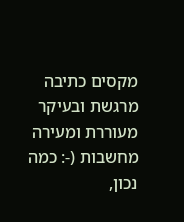מקסים כתיבה מרגשת ובעיקר מעוררת ומעירה מחשבות (-: כמה נכון,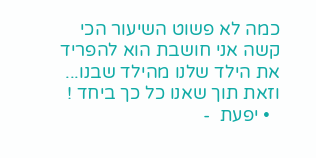כמה לא פשוט השיעור הכי קשה אני חושבת הוא להפריד את הילד שלנו מהילד שבנו... וזאת תוך שאנו כל כך ביחד !
  • יפעת  -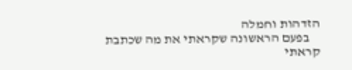הזדהות וחמלה
    בפעם הראשונה שקראתי את מה שכתבת קראתי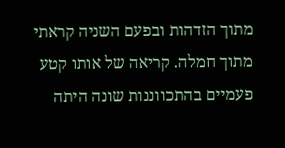מתוך הזדהות ובפעם השניה קראתי מתוך חמלה. קריאה של אותו קטע פעמיים בהתכווננות שונה היתה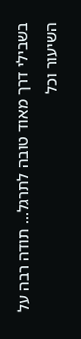בשבילי דרך מאוד טובה לתרגל... תודה רבה על השיעור וכל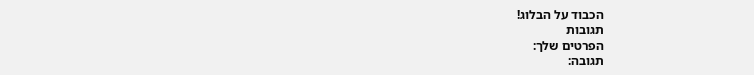הכבוד על הבלוג!
תגובות
הפרטים שלך:
תגובה: